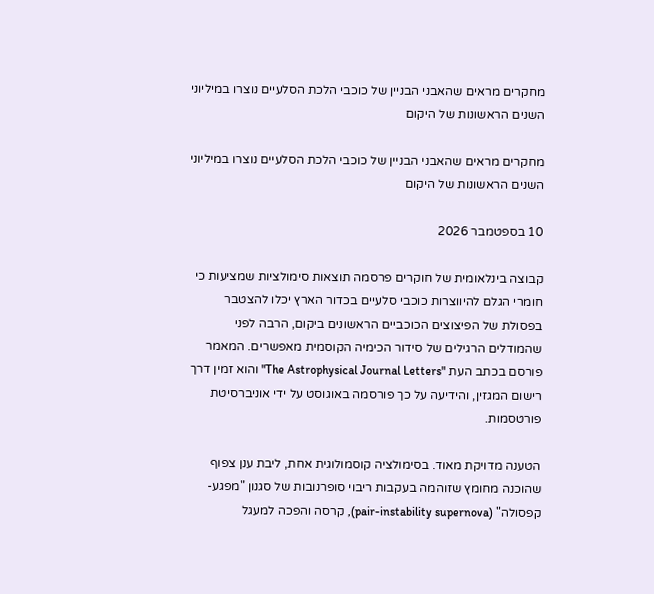מחקרים מראים שהאבני הבניין של כוכבי הלכת הסלעיים נוצרו במיליוני השנים הראשונות של היקום

מחקרים מראים שהאבני הבניין של כוכבי הלכת הסלעיים נוצרו במיליוני השנים הראשונות של היקום

10 בספטמבר 2026

קבוצה בינלאומית של חוקרים פרסמה תוצאות סימולציות שמציעות כי חומרי הגלם להיווצרות כוכבי סלעיים בכדור הארץ יכלו להצטבר בפסולת של הפיצוצים הכוכביים הראשונים ביקום, הרבה לפני שהמודלים הרגילים של סידור הכימיה הקוסמית מאפשרים. המאמר פורסם בכתב העת "The Astrophysical Journal Letters" והוא זמין דרך רישום המגזין, והידיעה על כך פורסמה באוגוסט על ידי אוניברסיטת פורטסמות.

הטענה מדויקת מאוד. בסימולציה קוסמולוגית אחת, ליבת ענן צפוף שהוכנה מחומץ שזוהמה בעקבות ריבוי סופרנובות של סגנון "מפגע-קפסולה" (pair-instability supernova), קרסה והפכה למעגל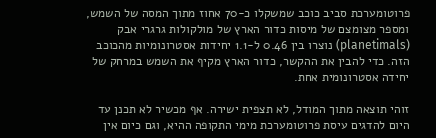פרוטומערכת סביב כוכב שמשקלו כ-70 אחוז מתוך המסה של השמש, ומספר מצומצם של מיסות כדור הארץ של מולקולות גרגרי אבק (planetimals) נוצרו בין 0.46 ל-1.1 יחידות אסטרונומיות מהכוכב הזה. כדי להבין את ההקשר, כדור הארץ מקיף את השמש במרחק של יחידה אסטרונומית אחת.

זוהי תוצאה מתוך המודל, לא תצפית ישירה. אף מכשיר לא תכנן עד היום להדגים עיסת פרוטומערכת מימי התקופה ההיא, וגם כיום אין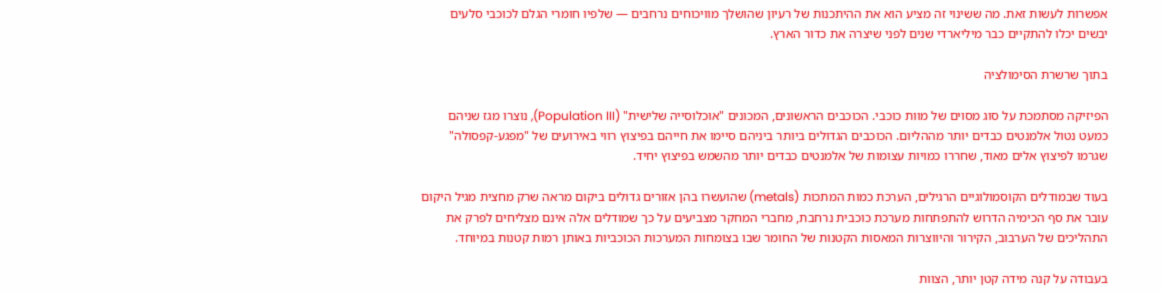אפשרות לעשות זאת. מה ששינוי זה מציע הוא את ההיתכנות של רעיון שהושלך מוויכוחים נרחבים — שלפיו חומרי הגלם לכוכבי סלעים יבשים יכלו להתקיים כבר מיליארדי שנים לפני שיצרה את כדור הארץ.

בתוך שרשרת הסימולציה

הפיזיקה מסתמכת על סוג מסוים של מוות כוכבי. הכוכבים הראשונים, המכונים "אוכלוסייה שלישית" (Population III), נוצרו מגז שניהם כמעט נטול אלמנטים כבדים יותר מההליום. הכוכבים הגדולים ביותר ביניהם סיימו את חייהם בפיצוץ רווי באירועים של "מפגע-קפסולה" שגרמו לפיצוץ אלים מאוד, שחררו כמויות עצומות של אלמנטים כבדים יותר מהשמש בפיצוץ יחיד.

בעוד שבמודלים הקוסמולוגיים הרגילים, הערכת כמות המתכות (metals) שהועשרו בהן אזורים גדולים ביקום מראה שרק מחצית מגיל היקום עובר את סף הכימיה הדרוש להתפתחות מערכת כוכבית נרחבת, מחברי המחקר מצביעים על כך שמודלים אלה אינם מצליחים לפרק את התהליכים של הערבוב, הקירור והיווצרות המאסות הקטנות של החומר שבו בצומחות המערכות הכוכביות באותן רמות קטנות במיוחד.

בעבודה על קנה מידה קטן יותר, הצוות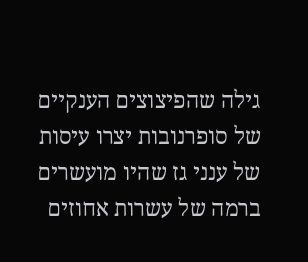גילה שהפיצוצים הענקיים של סופרנובות יצרו עיסות של ענני גז שהיו מועשרים ברמה של עשרות אחוזים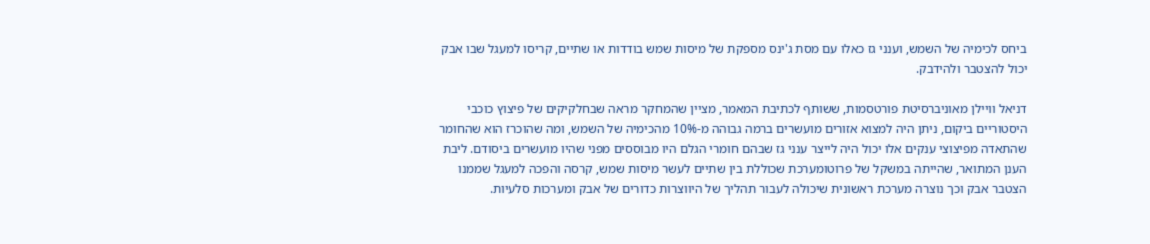ביחס לכימיה של השמש, וענני גז כאלו עם מסת ג'ינס מספקת של מיסות שמש בודדות או שתיים, קריסו למעגל שבו אבק יכול להצטבר ולהידבק.

דניאל וויילן מאוניברסיטת פורטסמות, ששותף לכתיבת המאמר, מציין שהמחקר מראה שבחלקיקים של פיצוץ כוכבי היסטוריים ביקום, ניתן היה למצוא אזורים מועשרים ברמה גבוהה מ-10% מהכימיה של השמש, ומה שהוכרז הוא שהחומר שהתאדה מפיצוצי ענקים אלו יכול היה לייצר ענני גז שבהם חומרי הגלם היו מבוססים מפני שהיו מועשרים ביסודם. ליבת הענן המתואר, שהייתה במשקל של פרוטומערכת שכוללת בין שתיים לעשר מיסות שמש, קרסה והפכה למעגל שממנו הצטבר אבק וכך נוצרה מערכת ראשונית שיכולה לעבור תהליך של היווצרות כדורים של אבק ומערכות סלעיות.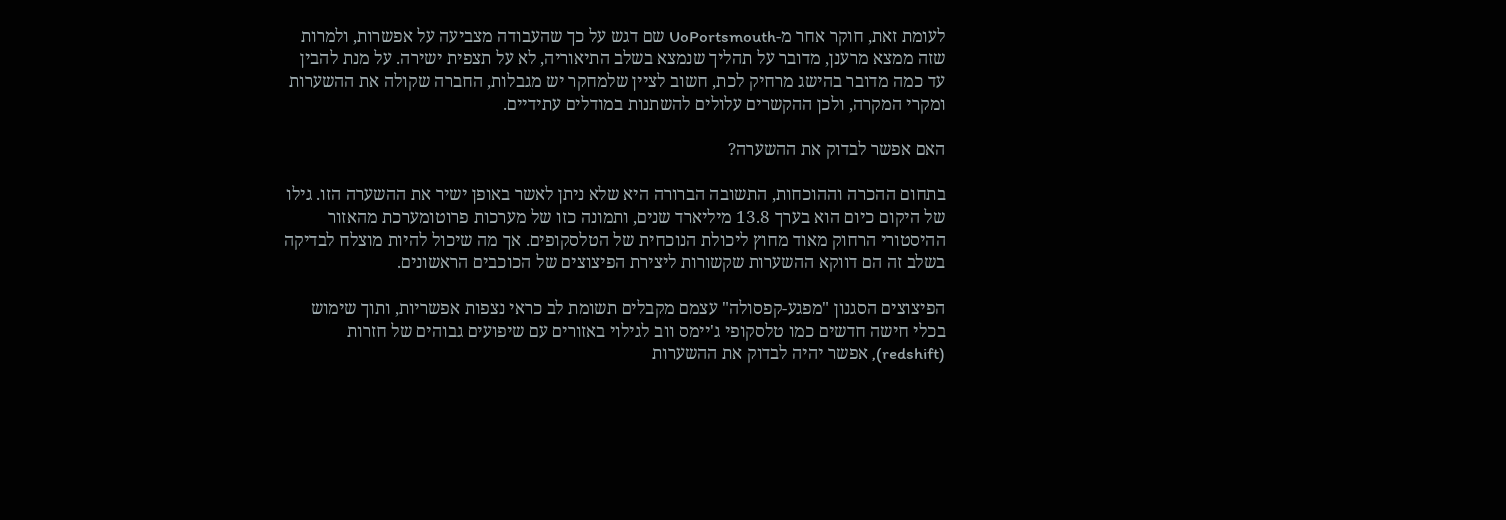לעומת זאת, חוקר אחר מ-UoPortsmouth שם דגש על כך שהעבודה מצביעה על אפשרות, ולמרות שזה ממצא מרענן, מדובר על תהליך שנמצא בשלב התיאוריה, לא על תצפית ישירה. על מנת להבין עד כמה מדובר בהישג מרחיק לכת, חשוב לציין שלמחקר יש מגבלות, החברה שקולה את ההשערות ומקרי המקרה, ולכן ההקשרים עלולים להשתנות במודלים עתידיים.

האם אפשר לבדוק את ההשערה?

בתחום ההכרה וההוכחות, התשובה הברורה היא שלא ניתן לאשר באופן ישיר את ההשערה הזו. גילו של היקום כיום הוא בערך 13.8 מיליארד שנים, ותמונה כזו של מערכות פרוטומערכת מהאזור ההיסטורי הרחוק מאוד מחוץ ליכולת הנוכחית של הטלסקופים. אך מה שיכול להיות מוצלח לבדיקה בשלב זה הם דווקא ההשערות שקשורות ליצירת הפיצוצים של הכוכבים הראשונים.

הפיצוצים הסגנון "מפגע-קפסולה" עצמם מקבלים תשומת לב כראי נצפות אפשריות, ותוך שימוש בכלי חישה חדשים כמו טלסקופי ג'יימס ווב לגילוי באזורים עם שיפועים גבוהים של חזרות (redshift), אפשר יהיה לבדוק את ההשערות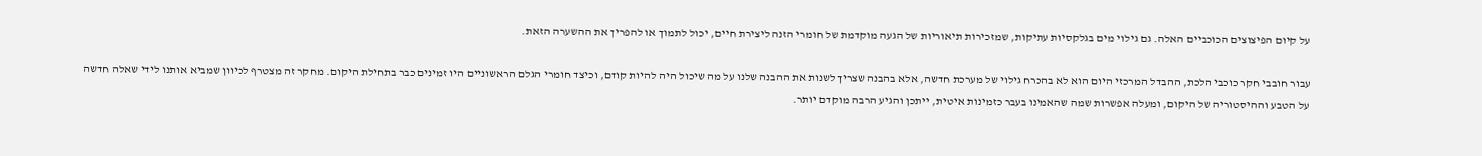על קיום הפיצוצים הכוכביים האלה. גם גילוי מים בגלקסיות עתיקות, שמזכירות תיאוריות של הגעה מוקדמת של חומרי הזנה ליצירת חיים, יכול לתמוך או להפריך את ההשערה הזאת.

עבור חובבי חקר כוכבי הלכת, ההבדל המרכזי היום הוא לא בהכרח גילוי של מערכת חדשה, אלא בהבנה שצריך לשנות את ההבנה שלנו על מה שיכול היה להיות קודם, וכיצד חומרי הגלם הראשוניים היו זמינים כבר בתחילת היקום. מחקר זה מצטרף לכיוון שמביא אותנו לידי שאלה חדשה על הטבע וההיסטוריה של היקום, ומעלה אפשרות שמה שהאמינו בעבר כזמינות איטית, ייתכן והגיע הרבה מוקדם יותר.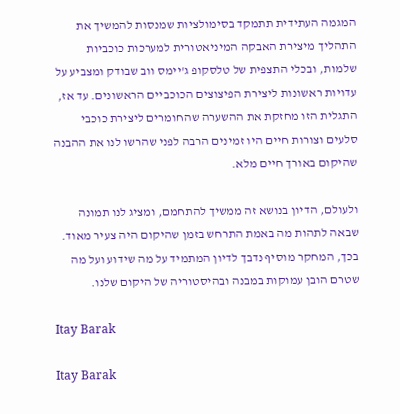המגמה העתידית תתמקד בסימולציות שמנסות להמשיך את התהליך מיצירת האבקה המיניאטורית למערכות כוכביות שלמות, ובכלי התצפית של טלסקופ ג'יימס ווב שבודק ומצביע על עדויות ראשונות ליצירת הפיצוצים הכוכביים הראשונים. עד אז, התגלית הזו מחזקת את ההשערה שהחומרים ליצירת כוכבי סלעים וצורות חיים היו זמינים הרבה לפני שהרשו לנו את ההבנה שהיקום באורך חיים מלא.

ולעולם, הדיון בנושא זה ממשיך להתחמם, ומציג לנו תמונה שבאה לתהות מה באמת התרחש בזמן שהיקום היה צעיר מאוד. בכך, המחקר מוסיף נדבך לדיון המתמיד על מה שידוע ועל מה שטרם הובן עמוקות במבנה ובהיסטוריה של היקום שלנו.

Itay Barak

Itay Barak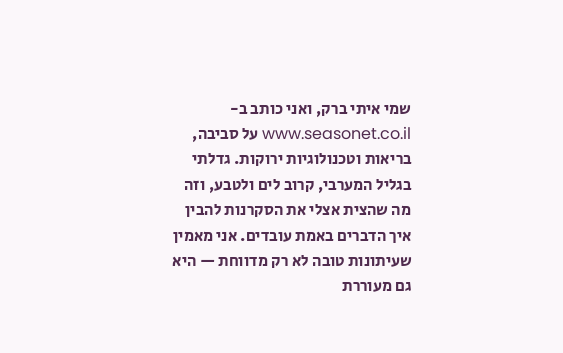שמי איתי ברק, ואני כותב ב-www.seasonet.co.il על סביבה, בריאות וטכנולוגיות ירוקות. גדלתי בגליל המערבי, קרוב לים ולטבע, וזה מה שהצית אצלי את הסקרנות להבין איך הדברים באמת עובדים. אני מאמין שעיתונות טובה לא רק מדווחת — היא גם מעוררת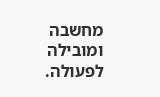מחשבה ומובילה לפעולה.